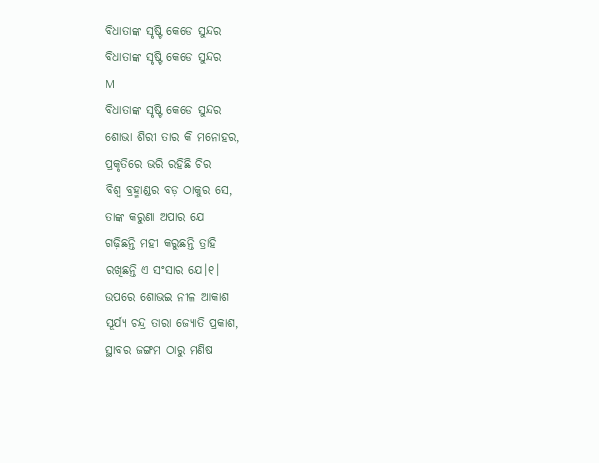ବିଧାତାଙ୍କ ସୃଷ୍ଟି କେଡେ ସୁନ୍ଦର
ବିଧାତାଙ୍କ ସୃଷ୍ଟି କେଡେ ସୁନ୍ଦର
M
ବିଧାତାଙ୍କ ସୃଷ୍ଟି କେଡେ ସୁନ୍ଦର
ଶୋଭା ଶିରୀ ତାର କି ମନୋହର,
ପ୍ରକୃତିରେ ଭରି ରହିଛି ଚିର
ବିଶ୍ଵ ବ୍ରହ୍ମାଣ୍ଡର ବଡ଼ ଠାକୁର ସେ,
ତାଙ୍କ କରୁଣା ଅପାର ଯେ
ଗଢ଼ିଛନ୍ତି ମହୀ କରୁଛନ୍ତି ତ୍ରାହି
ରଖିଛନ୍ତି ଏ ସଂସାର ଯେ।୧।
ଉପରେ ଶୋଭଇ ନୀଳ ଆକାଶ
ସୂର୍ଯ୍ୟ ଚନ୍ଦ୍ର ତାରା ଜ୍ୟୋତି ପ୍ରକାଶ,
ସ୍ଥାବର ଜଙ୍ଗମ ଠାରୁ ମଣିଷ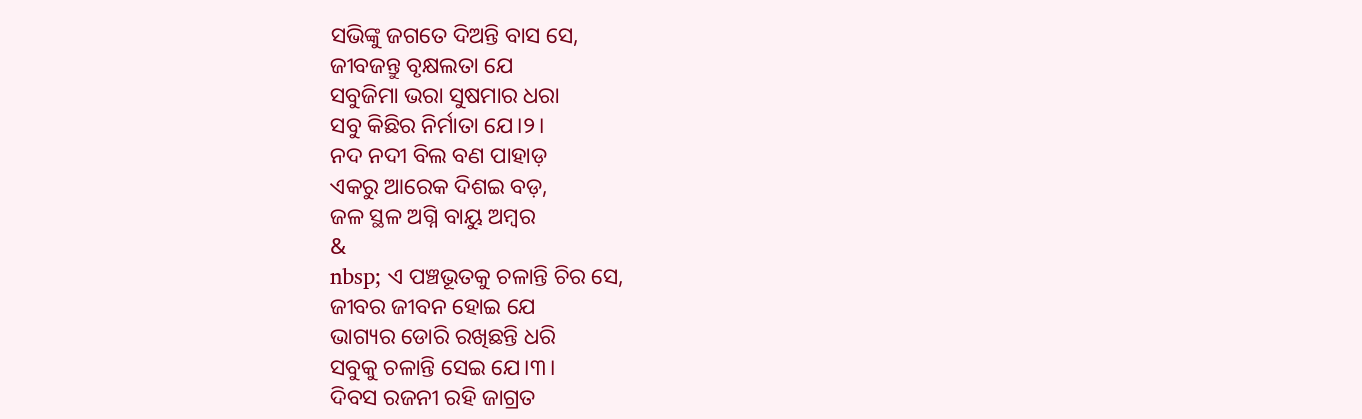ସଭିଙ୍କୁ ଜଗତେ ଦିଅନ୍ତି ବାସ ସେ,
ଜୀବଜନ୍ତୁ ବୃକ୍ଷଲତା ଯେ
ସବୁଜିମା ଭରା ସୁଷମାର ଧରା
ସବୁ କିଛିର ନିର୍ମାତା ଯେ।୨।
ନଦ ନଦୀ ବିଲ ବଣ ପାହାଡ଼
ଏକରୁ ଆରେକ ଦିଶଇ ବଡ଼,
ଜଳ ସ୍ଥଳ ଅଗ୍ନି ବାୟୁ ଅମ୍ଵର
&
nbsp; ଏ ପଞ୍ଚଭୂତକୁ ଚଳାନ୍ତି ଚିର ସେ,
ଜୀବର ଜୀବନ ହୋଇ ଯେ
ଭାଗ୍ୟର ଡୋରି ରଖିଛନ୍ତି ଧରି
ସବୁକୁ ଚଳାନ୍ତି ସେଇ ଯେ।୩।
ଦିବସ ରଜନୀ ରହି ଜାଗ୍ରତ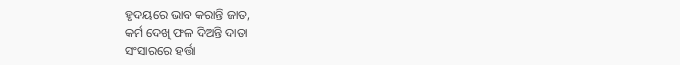ହୃଦୟରେ ଭାବ କରାନ୍ତି ଜାତ,
କର୍ମ ଦେଖି ଫଳ ଦିଅନ୍ତି ଦାତା
ସଂସାରରେ ହର୍ତ୍ତା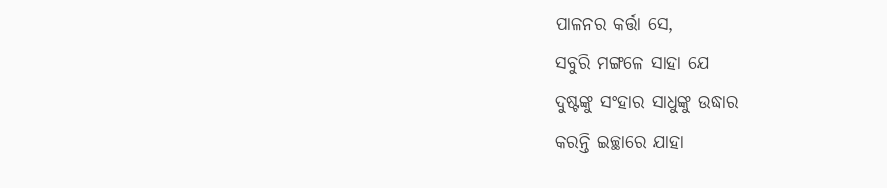ପାଳନର କର୍ତ୍ତା ସେ,
ସବୁରି ମଙ୍ଗଳେ ସାହା ଯେ
ଦୁଷ୍ଟଙ୍କୁ ସଂହାର ସାଧୁଙ୍କୁ ଉଦ୍ଧାର
କରନ୍ତି ଇଚ୍ଛାରେ ଯାହା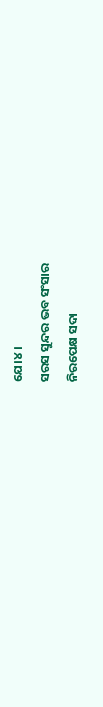ଯେ।୪।
ସରସ ସୁନ୍ଦର ଭବ ସଂସାର
ନିରପେକ୍ଷ ସଦା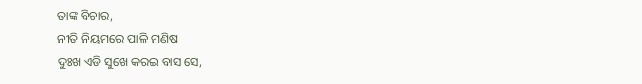ତାଙ୍କ ବିଚାର,
ନୀତି ନିୟମରେ ପାଳି ମଣିଷ
ଦୁଃଖ ଏଡି ସୁଖେ କରଇ ବାସ ସେ,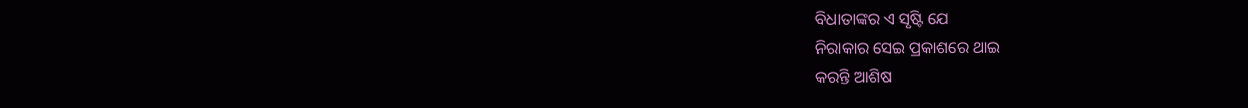ବିଧାତାଙ୍କର ଏ ସୃଷ୍ଟି ଯେ
ନିରାକାର ସେଇ ପ୍ରକାଶରେ ଥାଇ
କରନ୍ତି ଆଶିଷ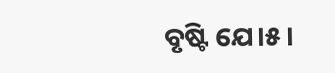ବୃଷ୍ଟି ଯେ।୫।